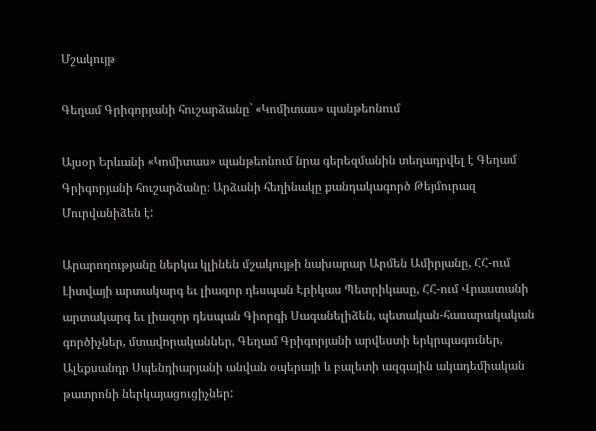Մշակույթ

Գեղամ Գրիգորյանի հուշարձանը` «Կոմիտաս» պանթեոնում

Այսօր Երևանի «Կոմիտաս» պանթեոնում նրա գերեզմանին տեղադրվել է Գեղամ Գրիգորյանի հուշարձանը։ Արձանի հեղինակը քանդակագործ Թեյմուրազ Մուրվանիձեն է:

Արարողությանը ներկա կլինեն մշակույթի նախարար Արմեն Ամիրյանը, ՀՀ-ում Լիտվայի արտակարգ եւ լիազոր դեսպան Էրիկաս Պետրիկասը, ՀՀ-ում Վրաստանի արտակարգ եւ լիազոր դեսպան Գիորգի Սագանելիձեն, պետական-հասարակական գործիչներ, մտավորականներ, Գեղամ Գրիգորյանի արվեստի երկրպագուներ, Ալեքսանդր Սպենդիարյանի անվան օպերայի և բալետի ազգային ակադեմիական թատրոնի ներկայացուցիչներ: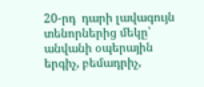20-րդ  դարի լավագույն տենորներից մեկը՝ անվանի օպերային երգիչ, բեմադրիչ,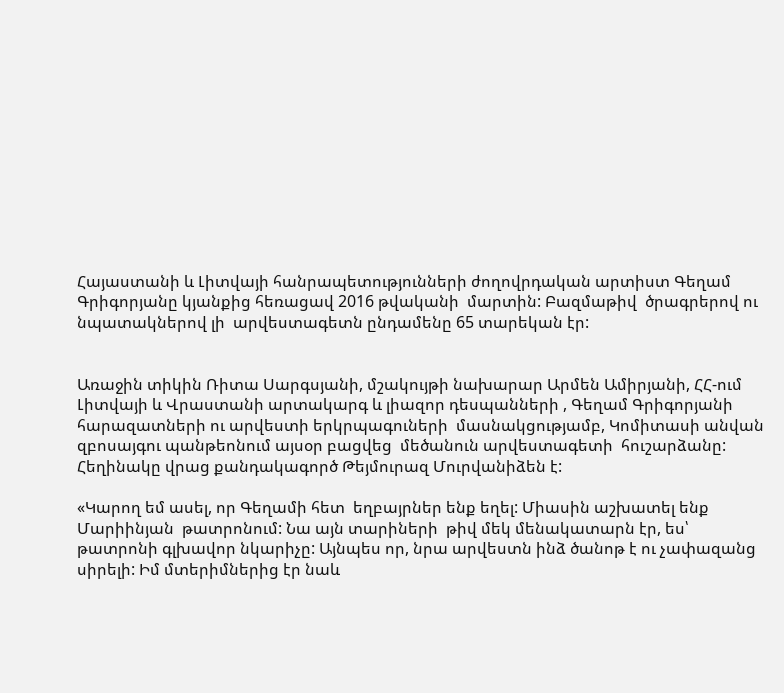Հայաստանի և Լիտվայի հանրապետությունների ժողովրդական արտիստ Գեղամ Գրիգորյանը կյանքից հեռացավ 2016 թվականի  մարտին: Բազմաթիվ  ծրագրերով ու նպատակներով լի  արվեստագետն ընդամենը 65 տարեկան էր:


Առաջին տիկին Ռիտա Սարգսյանի, մշակույթի նախարար Արմեն Ամիրյանի, ՀՀ-ում Լիտվայի և Վրաստանի արտակարգ և լիազոր դեսպանների , Գեղամ Գրիգորյանի հարազատների ու արվեստի երկրպագուների  մասնակցությամբ, Կոմիտասի անվան զբոսայգու պանթեոնում այսօր բացվեց  մեծանուն արվեստագետի  հուշարձանը: Հեղինակը վրաց քանդակագործ Թեյմուրազ Մուրվանիձեն է:

«Կարող եմ ասել, որ Գեղամի հետ  եղբայրներ ենք եղել: Միասին աշխատել ենք Մարիինյան  թատրոնում: Նա այն տարիների  թիվ մեկ մենակատարն էր, ես՝ թատրոնի գլխավոր նկարիչը: Այնպես որ, նրա արվեստն ինձ ծանոթ է ու չափազանց սիրելի: Իմ մտերիմներից էր նաև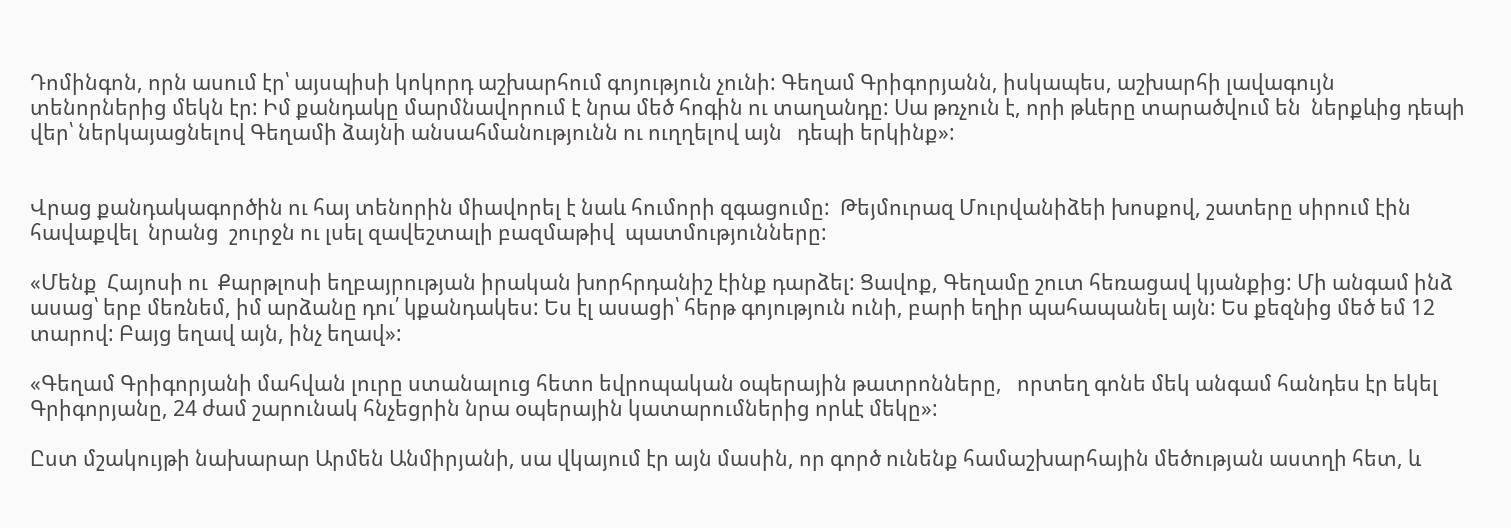Դոմինգոն, որն ասում էր՝ այսպիսի կոկորդ աշխարհում գոյություն չունի: Գեղամ Գրիգորյանն, իսկապես, աշխարհի լավագույն տենորներից մեկն էր: Իմ քանդակը մարմնավորում է նրա մեծ հոգին ու տաղանդը: Սա թռչուն է, որի թևերը տարածվում են  ներքևից դեպի վեր՝ ներկայացնելով Գեղամի ձայնի անսահմանությունն ու ուղղելով այն   դեպի երկինք»:


Վրաց քանդակագործին ու հայ տենորին միավորել է նաև հումորի զգացումը:  Թեյմուրազ Մուրվանիձեի խոսքով, շատերը սիրում էին հավաքվել  նրանց  շուրջն ու լսել զավեշտալի բազմաթիվ  պատմությունները:

«Մենք  Հայոսի ու  Քարթլոսի եղբայրության իրական խորհրդանիշ էինք դարձել: Ցավոք, Գեղամը շուտ հեռացավ կյանքից: Մի անգամ ինձ ասաց՝ երբ մեռնեմ, իմ արձանը դու՛ կքանդակես: Ես էլ ասացի՝ հերթ գոյություն ունի, բարի եղիր պահապանել այն: Ես քեզնից մեծ եմ 12 տարով: Բայց եղավ այն, ինչ եղավ»:

«Գեղամ Գրիգորյանի մահվան լուրը ստանալուց հետո եվրոպական օպերային թատրոնները,   որտեղ գոնե մեկ անգամ հանդես էր եկել Գրիգորյանը, 24 ժամ շարունակ հնչեցրին նրա օպերային կատարումներից որևէ մեկը»:

Ըստ մշակույթի նախարար Արմեն Անմիրյանի, սա վկայում էր այն մասին, որ գործ ունենք համաշխարհային մեծության աստղի հետ, և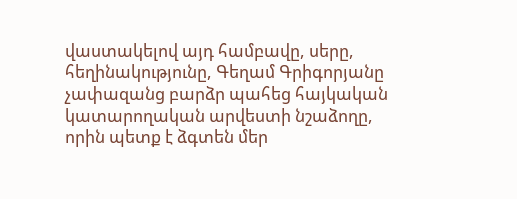վաստակելով այդ համբավը, սերը, հեղինակությունը, Գեղամ Գրիգորյանը չափազանց բարձր պահեց հայկական կատարողական արվեստի նշաձողը, որին պետք է ձգտեն մեր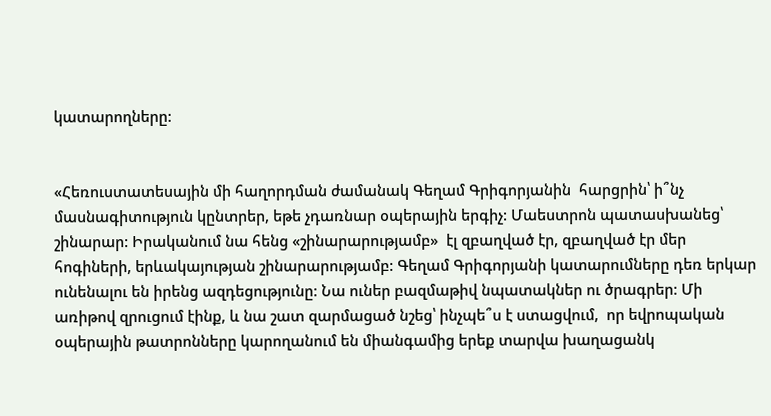կատարողները:


«Հեռուստատեսային մի հաղորդման ժամանակ Գեղամ Գրիգորյանին  հարցրին՝ ի՞նչ մասնագիտություն կընտրեր, եթե չդառնար օպերային երգիչ: Մաեստրոն պատասխանեց՝ շինարար: Իրականում նա հենց «շինարարությամբ»  էլ զբաղված էր, զբաղված էր մեր հոգիների, երևակայության շինարարությամբ: Գեղամ Գրիգորյանի կատարումները դեռ երկար ունենալու են իրենց ազդեցությունը: Նա ուներ բազմաթիվ նպատակներ ու ծրագրեր: Մի առիթով զրուցում էինք, և նա շատ զարմացած նշեց՝ ինչպե՞ս է ստացվում,  որ եվրոպական օպերային թատրոնները կարողանում են միանգամից երեք տարվա խաղացանկ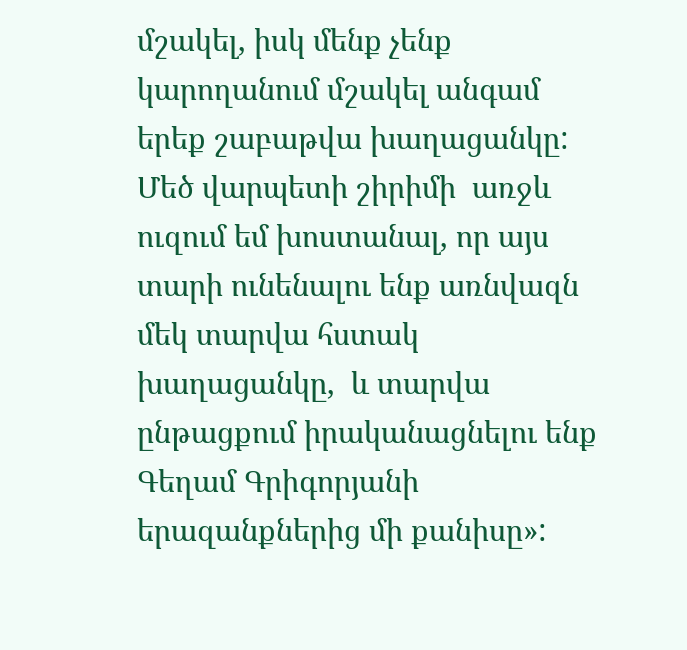մշակել, իսկ մենք չենք կարողանում մշակել անգամ երեք շաբաթվա խաղացանկը: Մեծ վարպետի շիրիմի  առջև  ուզում եմ խոստանալ, որ այս տարի ունենալու ենք առնվազն մեկ տարվա հստակ խաղացանկը,  և տարվա ընթացքում իրականացնելու ենք Գեղամ Գրիգորյանի երազանքներից մի քանիսը»: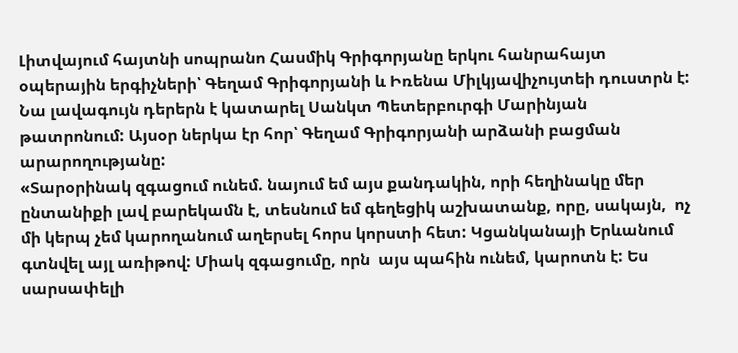Լիտվայում հայտնի սոպրանո Հասմիկ Գրիգորյանը երկու հանրահայտ օպերային երգիչների՝ Գեղամ Գրիգորյանի և Իռենա Միլկյավիչույտեի դուստրն է: Նա լավագույն դերերն է կատարել Սանկտ Պետերբուրգի Մարինյան թատրոնում: Այսօր ներկա էր հոր՝ Գեղամ Գրիգորյանի արձանի բացման արարողությանը:
«Տարօրինակ զգացում ունեմ. նայում եմ այս քանդակին, որի հեղինակը մեր ընտանիքի լավ բարեկամն է, տեսնում եմ գեղեցիկ աշխատանք, որը, սակայն,  ոչ մի կերպ չեմ կարողանում աղերսել հորս կորստի հետ: Կցանկանայի Երևանում գտնվել այլ առիթով: Միակ զգացումը, որն  այս պահին ունեմ, կարոտն է: Ես սարսափելի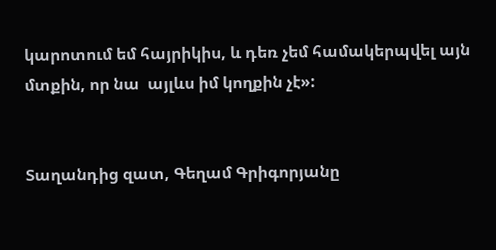կարոտում եմ հայրիկիս, և դեռ չեմ համակերպվել այն մտքին, որ նա  այլևս իմ կողքին չէ»:


Տաղանդից զատ, Գեղամ Գրիգորյանը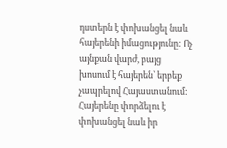դստերն է փոխանցել նաև հայերենի իմացությունը: Ոչ այնքան վարժ, բայց խոսում է հայերեն՝ երբեք չապրելով Հայաստանում:  Հայերենը փորձելու է փոխանցել նաև իր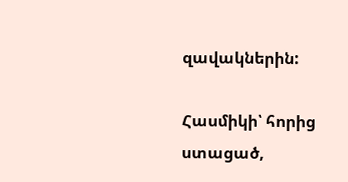զավակներին:

Հասմիկի՝ հորից ստացած,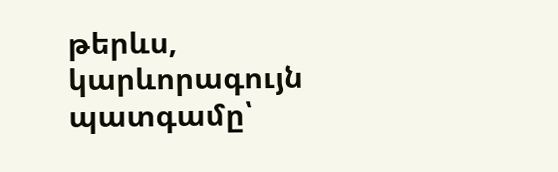թերևս,  կարևորագույն պատգամը՝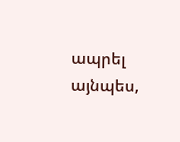ապրել այնպես,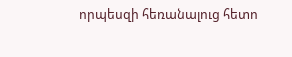որպեսզի հեռանալուց հետո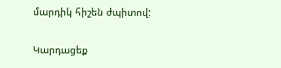մարդիկ հիշեն ժպիտով:

Կարդացեք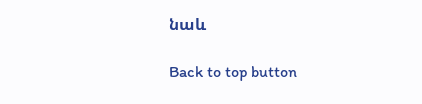նաև

Back to top button